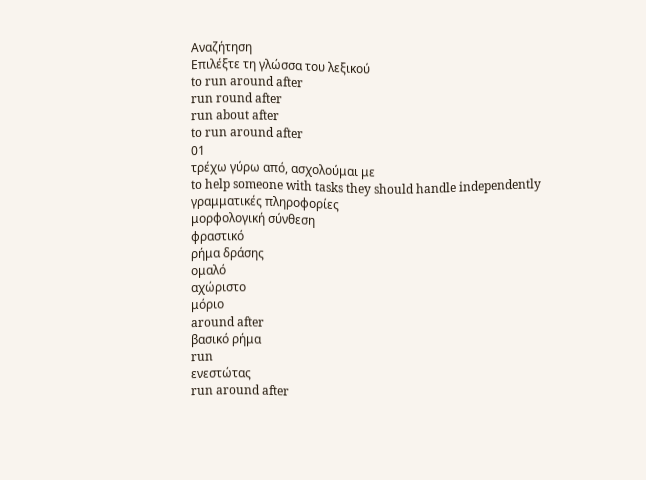Αναζήτηση
Επιλέξτε τη γλώσσα του λεξικού
to run around after
run round after
run about after
to run around after
01
τρέχω γύρω από, ασχολούμαι με
to help someone with tasks they should handle independently
γραμματικές πληροφορίες
μορφολογική σύνθεση
φραστικό
ρήμα δράσης
ομαλό
αχώριστο
μόριο
around after
βασικό ρήμα
run
ενεστώτας
run around after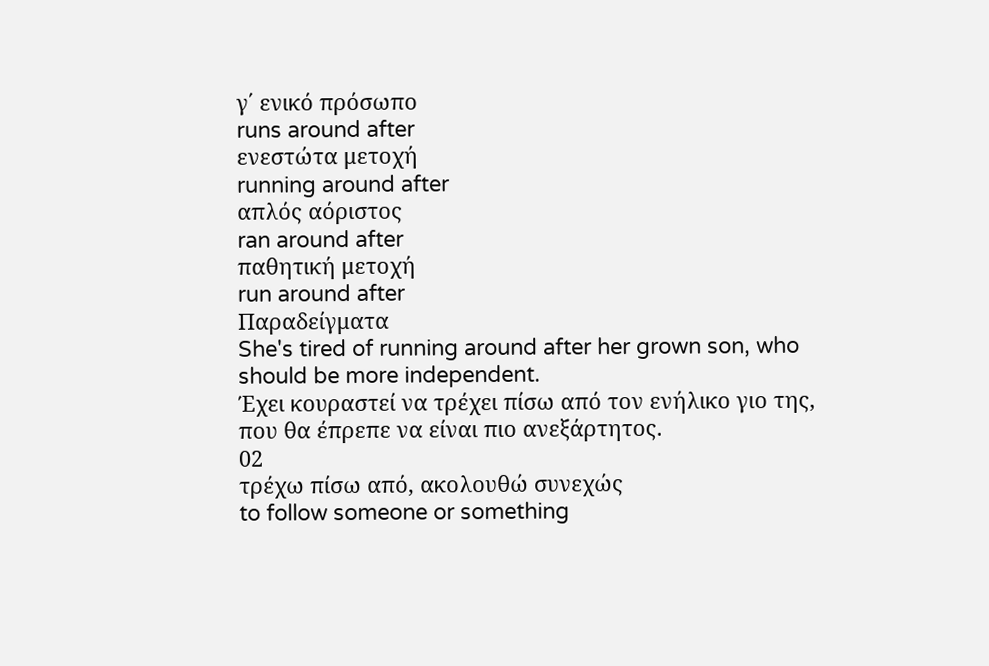γ΄ ενικό πρόσωπο
runs around after
ενεστώτα μετοχή
running around after
απλός αόριστος
ran around after
παθητική μετοχή
run around after
Παραδείγματα
She's tired of running around after her grown son, who should be more independent.
Έχει κουραστεί να τρέχει πίσω από τον ενήλικο γιο της, που θα έπρεπε να είναι πιο ανεξάρτητος.
02
τρέχω πίσω από, ακολουθώ συνεχώς
to follow someone or something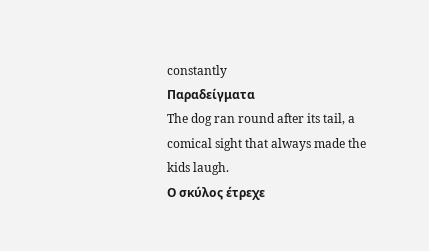constantly
Παραδείγματα
The dog ran round after its tail, a comical sight that always made the kids laugh.
Ο σκύλος έτρεχε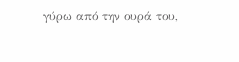γύρω από την ουρά του,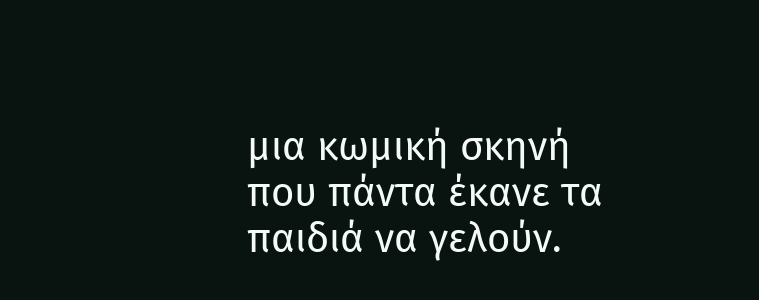μια κωμική σκηνή που πάντα έκανε τα παιδιά να γελούν.